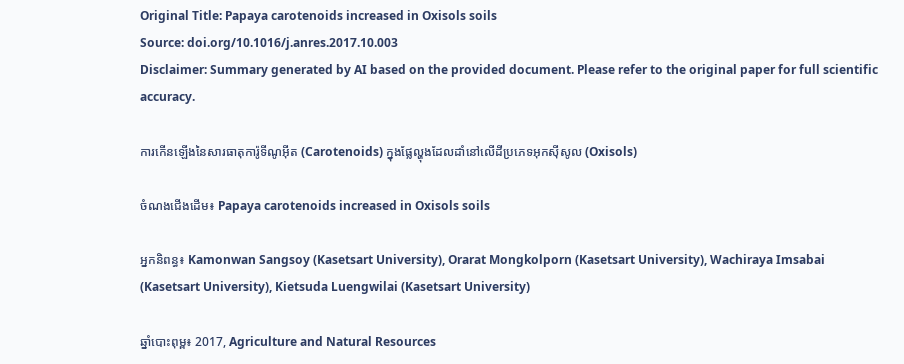Original Title: Papaya carotenoids increased in Oxisols soils
Source: doi.org/10.1016/j.anres.2017.10.003
Disclaimer: Summary generated by AI based on the provided document. Please refer to the original paper for full scientific accuracy.

ការកើនឡើងនៃសារធាតុការ៉ូទីណូអ៊ីត (Carotenoids) ក្នុងផ្លែល្ហុងដែលដាំនៅលើដីប្រភេទអុកស៊ីសូល (Oxisols)

ចំណងជើងដើម៖ Papaya carotenoids increased in Oxisols soils

អ្នកនិពន្ធ៖ Kamonwan Sangsoy (Kasetsart University), Orarat Mongkolporn (Kasetsart University), Wachiraya Imsabai (Kasetsart University), Kietsuda Luengwilai (Kasetsart University)

ឆ្នាំបោះពុម្ព៖ 2017, Agriculture and Natural Resources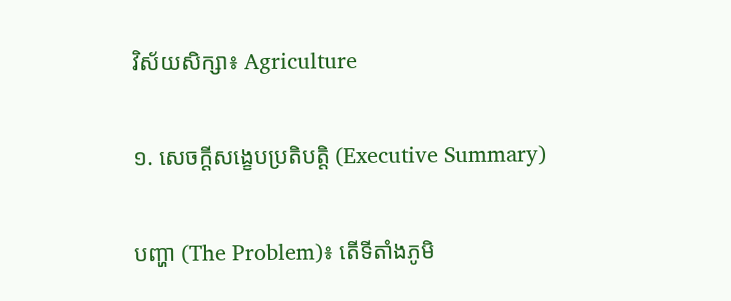វិស័យសិក្សា៖ Agriculture

១. សេចក្តីសង្ខេបប្រតិបត្តិ (Executive Summary)

បញ្ហា (The Problem)៖ តើទីតាំងភូមិ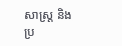សាស្ត្រ និងប្រ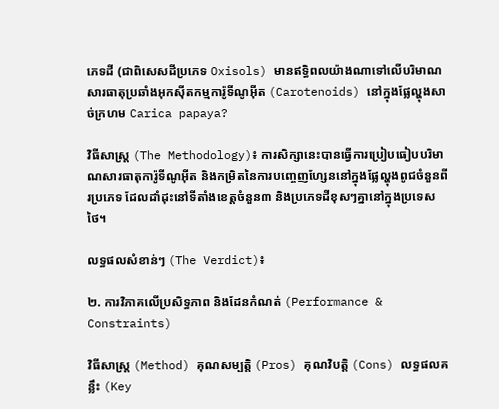ភេទដី (ជាពិសេសដីប្រភេទ Oxisols) មានឥទ្ធិពលយ៉ាងណាទៅលើបរិមាណសារធាតុប្រឆាំងអុកស៊ីតកម្មការ៉ូទីណូអ៊ីត (Carotenoids) នៅក្នុងផ្លែល្ហុងសាច់ក្រហម Carica papaya?

វិធីសាស្ត្រ (The Methodology)៖ ការសិក្សានេះបានធ្វើការប្រៀបធៀបបរិមាណសារធាតុការ៉ូទីណូអ៊ីត និងកម្រិតនៃការបញ្ចេញហ្សែននៅក្នុងផ្លែល្ហុងពូជចំនួនពីរប្រភេទ ដែលដាំដុះនៅទីតាំងខេត្តចំនួន៣ និងប្រភេទដីខុសៗគ្នានៅក្នុងប្រទេសថៃ។

លទ្ធផលសំខាន់ៗ (The Verdict)៖

២. ការវិភាគលើប្រសិទ្ធភាព និងដែនកំណត់ (Performance & Constraints)

វិធីសាស្ត្រ (Method) គុណសម្បត្តិ (Pros) គុណវិបត្តិ (Cons) លទ្ធផលគន្លឹះ (Key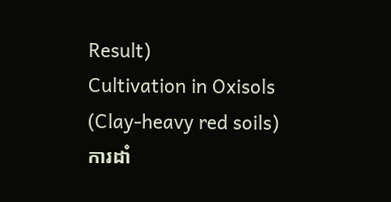Result)
Cultivation in Oxisols (Clay-heavy red soils)
ការដាំ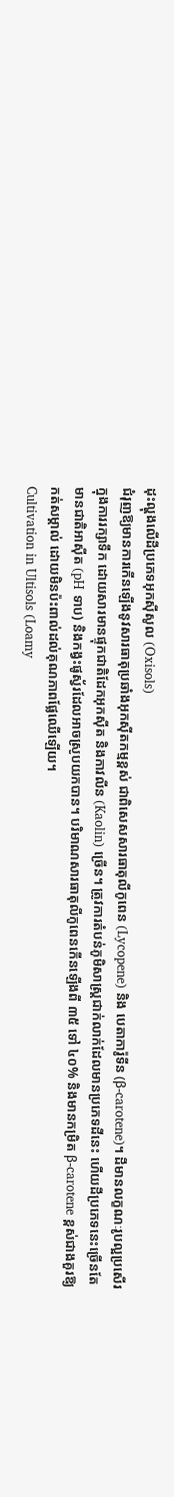ដុះល្ហុងលើដីប្រភេទអុកស៊ីសូល (Oxisols)
ជំរុញឱ្យមានការកើនឡើងនូវសារធាតុប្រឆាំងអុកស៊ីតកម្មខ្ពស់ ជាពិសេសសារធាតុលីកូពេន (Lycopene) និង បេតាការ៉ូទីន (β-carotene)។ ដីមានលក្ខណៈរូបល្អប្រសើរក្នុងការរក្សាទឹក ដោយសារមានផ្ទុកជាតិដែកអុកស៊ីត និងកាវលីន (Kaolin) ច្រើន។ ត្រូវការតំបន់ភូមិសាស្ត្រជាក់លាក់ដែលមានប្រភេទដីនេះ ហើយដីប្រភេទនេះច្រើនតែមានជាតិអាស៊ីត (pH ទាប) និងកង្វះផូស្វ័រដែលអាចស្រូបយកបាន។ បរិមាណសារធាតុលីកូពេនកើនឡើងពី ៣៥ ទៅ ៤០% និងមានកម្រិត β-carotene ខ្ពស់ជាងគួរឱ្យកត់សម្គាល់ ដោយមិនប៉ះពាល់ដល់គុណភាពផ្លែឈើឡើយ។
Cultivation in Ultisols (Loamy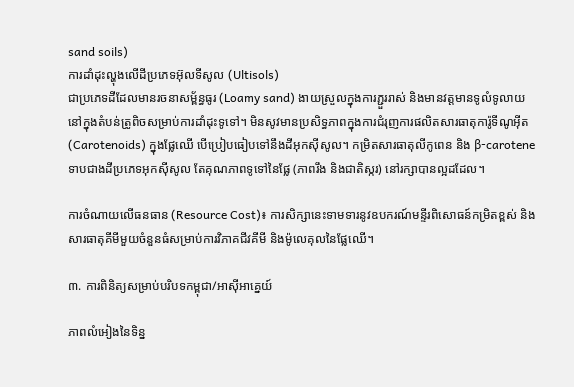sand soils)
ការដាំដុះល្ហុងលើដីប្រភេទអ៊ុលទីសូល (Ultisols)
ជាប្រភេទដីដែលមានរចនាសម្ព័ន្ធធូរ (Loamy sand) ងាយស្រួលក្នុងការភ្ជួររាស់ និងមានវត្តមានទូលំទូលាយនៅក្នុងតំបន់ត្រូពិចសម្រាប់ការដាំដុះទូទៅ។ មិនសូវមានប្រសិទ្ធភាពក្នុងការជំរុញការផលិតសារធាតុការ៉ូទីណូអ៊ីត (Carotenoids) ក្នុងផ្លែឈើ បើប្រៀបធៀបទៅនឹងដីអុកស៊ីសូល។ កម្រិតសារធាតុលីកូពេន និង β-carotene ទាបជាងដីប្រភេទអុកស៊ីសូល តែគុណភាពទូទៅនៃផ្លែ (ភាពរឹង និងជាតិស្ករ) នៅរក្សាបានល្អដដែល។

ការចំណាយលើធនធាន (Resource Cost)៖ ការសិក្សានេះទាមទារនូវឧបករណ៍មន្ទីរពិសោធន៍កម្រិតខ្ពស់ និងសារធាតុគីមីមួយចំនួនធំសម្រាប់ការវិភាគជីវគីមី និងម៉ូលេគុលនៃផ្លែឈើ។

៣. ការពិនិត្យសម្រាប់បរិបទកម្ពុជា/អាស៊ីអាគ្នេយ៍

ភាពលំអៀងនៃទិន្ន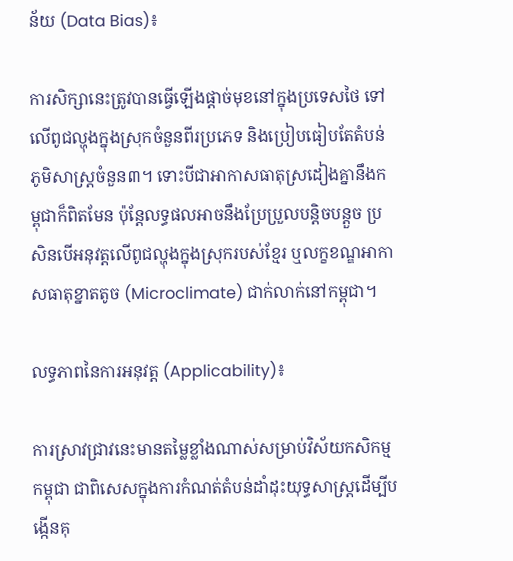ន័យ (Data Bias)៖

ការសិក្សានេះត្រូវបានធ្វើឡើងផ្តាច់មុខនៅក្នុងប្រទេសថៃ ទៅលើពូជល្ហុងក្នុងស្រុកចំនួនពីរប្រភេទ និងប្រៀបធៀបតែតំបន់ភូមិសាស្ត្រចំនួន៣។ ទោះបីជាអាកាសធាតុស្រដៀងគ្នានឹងកម្ពុជាក៏ពិតមែន ប៉ុន្តែលទ្ធផលអាចនឹងប្រែប្រួលបន្តិចបន្តួច ប្រសិនបើអនុវត្តលើពូជល្ហុងក្នុងស្រុករបស់ខ្មែរ ឬលក្ខខណ្ឌអាកាសធាតុខ្នាតតូច (Microclimate) ជាក់លាក់នៅកម្ពុជា។

លទ្ធភាពនៃការអនុវត្ត (Applicability)៖

ការស្រាវជ្រាវនេះមានតម្លៃខ្លាំងណាស់សម្រាប់វិស័យកសិកម្មកម្ពុជា ជាពិសេសក្នុងការកំណត់តំបន់ដាំដុះយុទ្ធសាស្ត្រដើម្បីបង្កើនគុ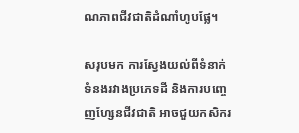ណភាពជីវជាតិដំណាំហូបផ្លែ។

សរុបមក ការស្វែងយល់ពីទំនាក់ទំនងរវាងប្រភេទដី និងការបញ្ចេញហ្សែនជីវជាតិ អាចជួយកសិករ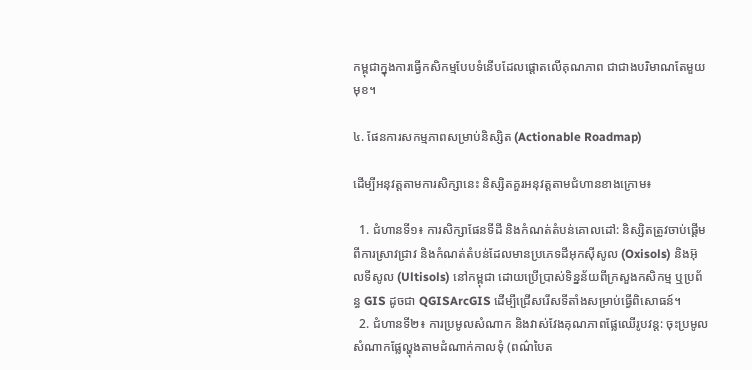កម្ពុជាក្នុងការធ្វើកសិកម្មបែបទំនើបដែលផ្តោតលើគុណភាព ជាជាងបរិមាណតែមួយមុខ។

៤. ផែនការសកម្មភាពសម្រាប់និស្សិត (Actionable Roadmap)

ដើម្បីអនុវត្តតាមការសិក្សានេះ និស្សិតគួរអនុវត្តតាមជំហានខាងក្រោម៖

  1. ជំហានទី១៖ ការសិក្សាផែនទីដី និងកំណត់តំបន់គោលដៅ: និស្សិតត្រូវចាប់ផ្តើមពីការស្រាវជ្រាវ និងកំណត់តំបន់ដែលមានប្រភេទដីអុកស៊ីសូល (Oxisols) និងអ៊ុលទីសូល (Ultisols) នៅកម្ពុជា ដោយប្រើប្រាស់ទិន្នន័យពីក្រសួងកសិកម្ម ឬប្រព័ន្ធ GIS ដូចជា QGISArcGIS ដើម្បីជ្រើសរើសទីតាំងសម្រាប់ធ្វើពិសោធន៍។
  2. ជំហានទី២៖ ការប្រមូលសំណាក និងវាស់វែងគុណភាពផ្លែឈើរូបវន្ត: ចុះប្រមូលសំណាកផ្លែល្ហុងតាមដំណាក់កាលទុំ (ពណ៌បៃត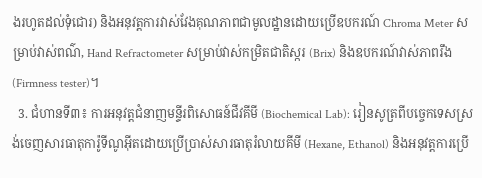ងរហូតដល់ទុំជោរ) និងអនុវត្តការវាស់វែងគុណភាពជាមូលដ្ឋានដោយប្រើឧបករណ៍ Chroma Meter សម្រាប់វាស់ពណ៌, Hand Refractometer សម្រាប់វាស់កម្រិតជាតិស្ករ (Brix) និងឧបករណ៍វាស់ភាពរឹង (Firmness tester)។
  3. ជំហានទី៣៖ ការអនុវត្តជំនាញមន្ទីរពិសោធន៍ជីវគីមី (Biochemical Lab): រៀនសូត្រពីបច្ចេកទេសស្រង់ចេញសារធាតុការ៉ូទីណូអ៊ីតដោយប្រើប្រាស់សារធាតុរំលាយគីមី (Hexane, Ethanol) និងអនុវត្តការប្រើ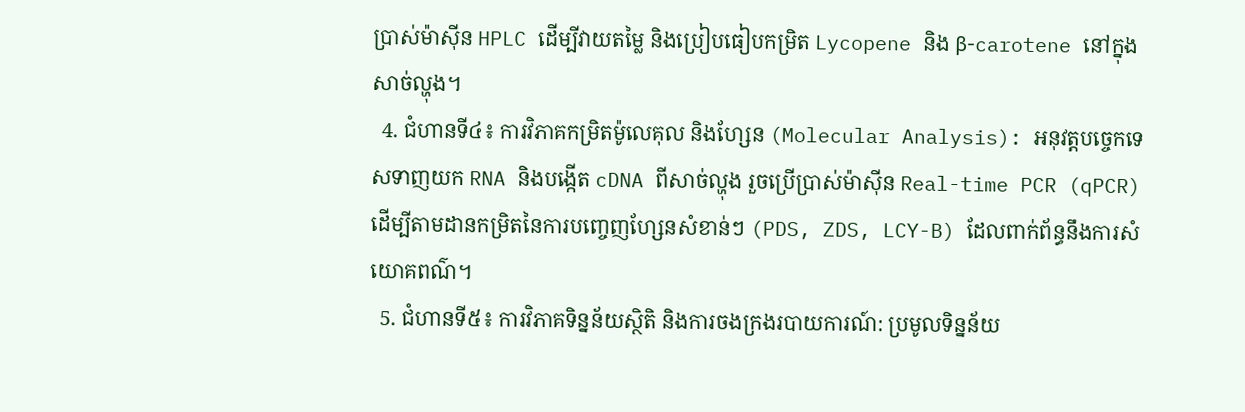ប្រាស់ម៉ាស៊ីន HPLC ដើម្បីវាយតម្លៃ និងប្រៀបធៀបកម្រិត Lycopene និង β-carotene នៅក្នុងសាច់ល្ហុង។
  4. ជំហានទី៤៖ ការវិភាគកម្រិតម៉ូលេគុល និងហ្សែន (Molecular Analysis): អនុវត្តបច្ចេកទេសទាញយក RNA និងបង្កើត cDNA ពីសាច់ល្ហុង រួចប្រើប្រាស់ម៉ាស៊ីន Real-time PCR (qPCR) ដើម្បីតាមដានកម្រិតនៃការបញ្ចេញហ្សែនសំខាន់ៗ (PDS, ZDS, LCY-B) ដែលពាក់ព័ន្ធនឹងការសំយោគពណ៌។
  5. ជំហានទី៥៖ ការវិភាគទិន្នន័យស្ថិតិ និងការចងក្រងរបាយការណ៍: ប្រមូលទិន្នន័យ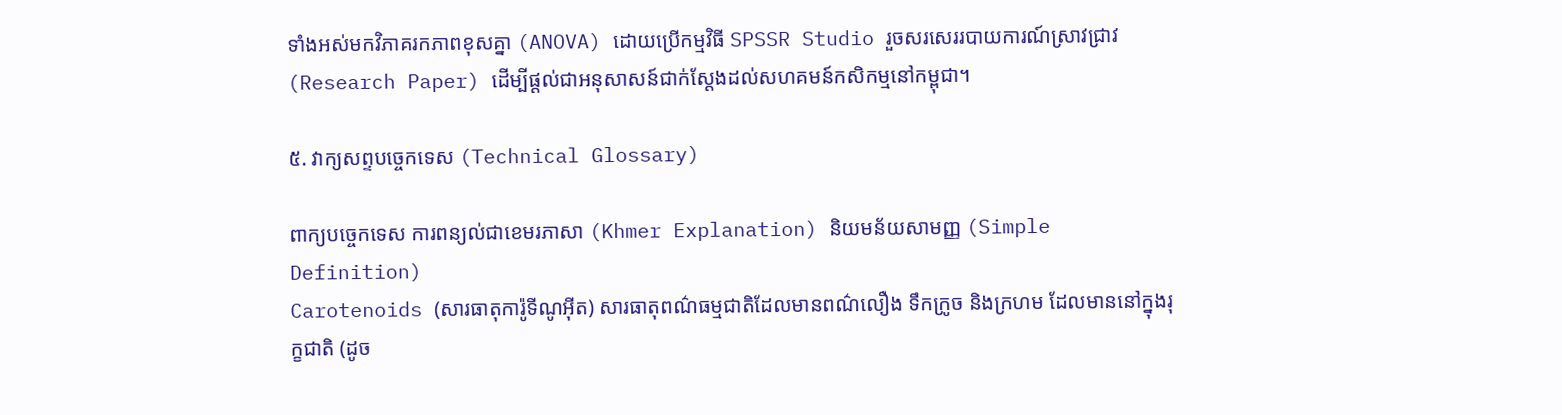ទាំងអស់មកវិភាគរកភាពខុសគ្នា (ANOVA) ដោយប្រើកម្មវិធី SPSSR Studio រួចសរសេររបាយការណ៍ស្រាវជ្រាវ (Research Paper) ដើម្បីផ្តល់ជាអនុសាសន៍ជាក់ស្តែងដល់សហគមន៍កសិកម្មនៅកម្ពុជា។

៥. វាក្យសព្ទបច្ចេកទេស (Technical Glossary)

ពាក្យបច្ចេកទេស ការពន្យល់ជាខេមរភាសា (Khmer Explanation) និយមន័យសាមញ្ញ (Simple Definition)
Carotenoids (សារធាតុការ៉ូទីណូអ៊ីត) សារធាតុពណ៌ធម្មជាតិដែលមានពណ៌លឿង ទឹកក្រូច និងក្រហម ដែលមាននៅក្នុងរុក្ខជាតិ (ដូច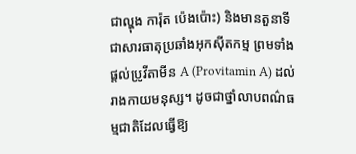ជាល្ហុង ការ៉ុត ប៉េងប៉ោះ) និងមានតួនាទីជាសារធាតុប្រឆាំងអុកស៊ីតកម្ម ព្រមទាំងផ្តល់ប្រូវីតាមីន A (Provitamin A) ដល់រាងកាយមនុស្ស។ ដូចជាថ្នាំលាបពណ៌ធម្មជាតិដែលធ្វើឱ្យ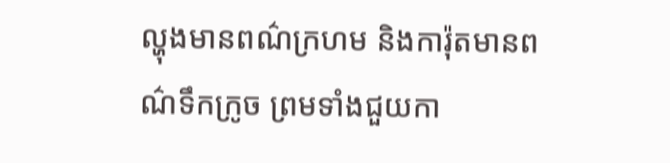ល្ហុងមានពណ៌ក្រហម និងការ៉ុតមានពណ៌ទឹកក្រូច ព្រមទាំងជួយកា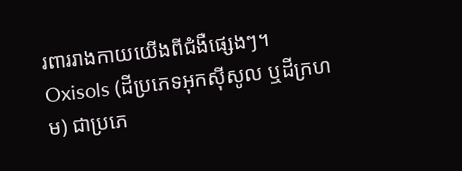រពាររាងកាយយើងពីជំងឺផ្សេងៗ។
Oxisols (ដីប្រភេទអុកស៊ីសូល ឬដីក្រហម) ជាប្រភេ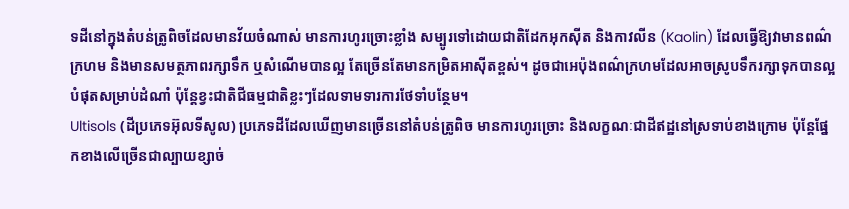ទដីនៅក្នុងតំបន់ត្រូពិចដែលមានវ័យចំណាស់ មានការហូរច្រោះខ្លាំង សម្បូរទៅដោយជាតិដែកអុកស៊ីត និងកាវលីន (Kaolin) ដែលធ្វើឱ្យវាមានពណ៌ក្រហម និងមានសមត្ថភាពរក្សាទឹក ឬសំណើមបានល្អ តែច្រើនតែមានកម្រិតអាស៊ីតខ្ពស់។ ដូចជាអេប៉ុងពណ៌ក្រហមដែលអាចស្រូបទឹករក្សាទុកបានល្អបំផុតសម្រាប់ដំណាំ ប៉ុន្តែខ្វះជាតិជីធម្មជាតិខ្លះៗដែលទាមទារការថែទាំបន្ថែម។
Ultisols (ដីប្រភេទអ៊ុលទីសូល) ប្រភេទដីដែលឃើញមានច្រើននៅតំបន់ត្រូពិច មានការហូរច្រោះ និងលក្ខណៈជាដីឥដ្ឋនៅស្រទាប់ខាងក្រោម ប៉ុន្តែផ្នែកខាងលើច្រើនជាល្បាយខ្សាច់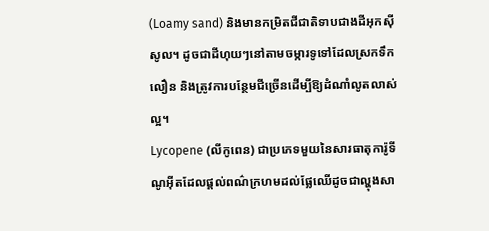(Loamy sand) និងមានកម្រិតជីជាតិទាបជាងដីអុកស៊ីសូល។ ដូចជាដីហុយៗនៅតាមចម្ការទូទៅដែលស្រកទឹកលឿន និងត្រូវការបន្ថែមជីច្រើនដើម្បីឱ្យដំណាំលូតលាស់ល្អ។
Lycopene (លីកូពេន) ជាប្រភេទមួយនៃសារធាតុការ៉ូទីណូអ៊ីតដែលផ្តល់ពណ៌ក្រហមដល់ផ្លែឈើដូចជាល្ហុងសា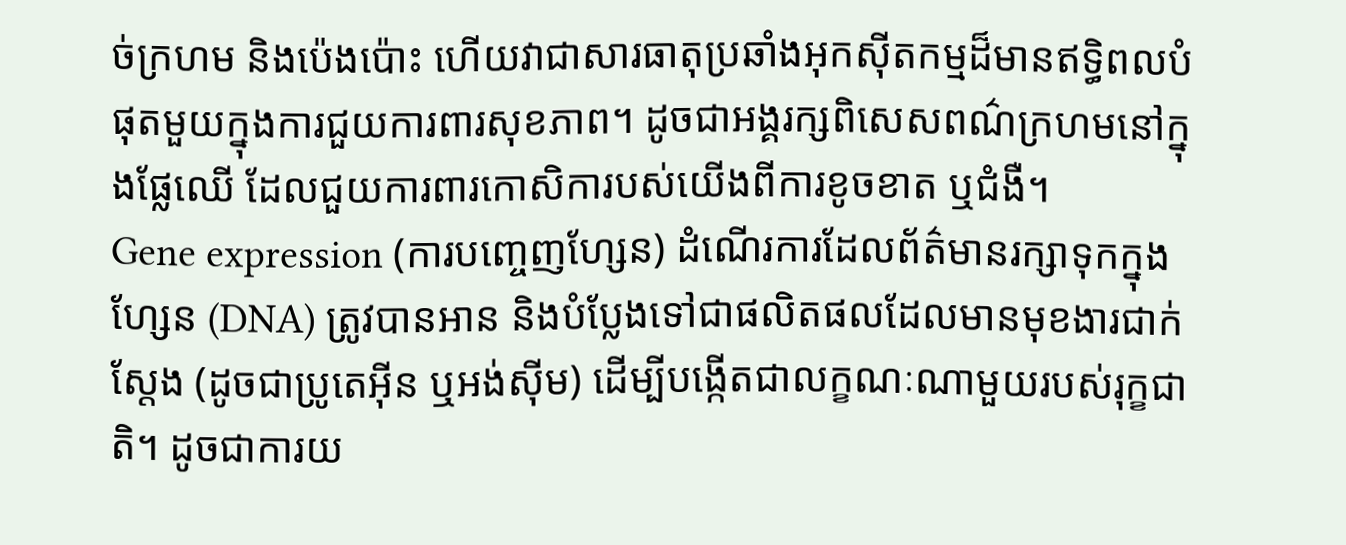ច់ក្រហម និងប៉េងប៉ោះ ហើយវាជាសារធាតុប្រឆាំងអុកស៊ីតកម្មដ៏មានឥទ្ធិពលបំផុតមួយក្នុងការជួយការពារសុខភាព។ ដូចជាអង្គរក្សពិសេសពណ៌ក្រហមនៅក្នុងផ្លែឈើ ដែលជួយការពារកោសិការបស់យើងពីការខូចខាត ឬជំងឺ។
Gene expression (ការបញ្ចេញហ្សែន) ដំណើរការដែលព័ត៌មានរក្សាទុកក្នុងហ្សែន (DNA) ត្រូវបានអាន និងបំប្លែងទៅជាផលិតផលដែលមានមុខងារជាក់ស្តែង (ដូចជាប្រូតេអ៊ីន ឬអង់ស៊ីម) ដើម្បីបង្កើតជាលក្ខណៈណាមួយរបស់រុក្ខជាតិ។ ដូចជាការយ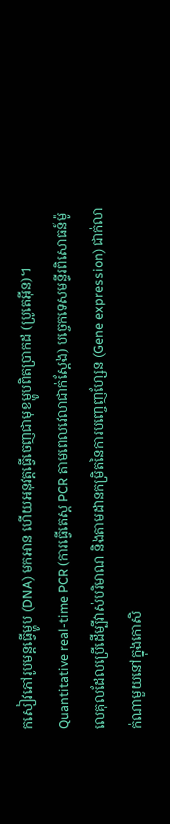កសៀវភៅរូបមន្តធ្វើម្ហូប (DNA) មកអាន ហើយអនុវត្តធ្វើចេញជាមុខម្ហូបពិតប្រាកដ (ប្រូតេអ៊ីន)។
Quantitative real-time PCR (ការធ្វើតេស្ត PCR តាមពេលវេលាជាក់ស្តែង) បច្ចេកទេសមន្ទីរពិសោធន៍ម៉ូលេគុលដែលប្រើដើម្បីវាស់បរិមាណ និងតាមដានកម្រិតនៃការបញ្ចេញហ្សែន (Gene expression) ជាក់លាក់ណាមួយនៅក្នុងកោសិ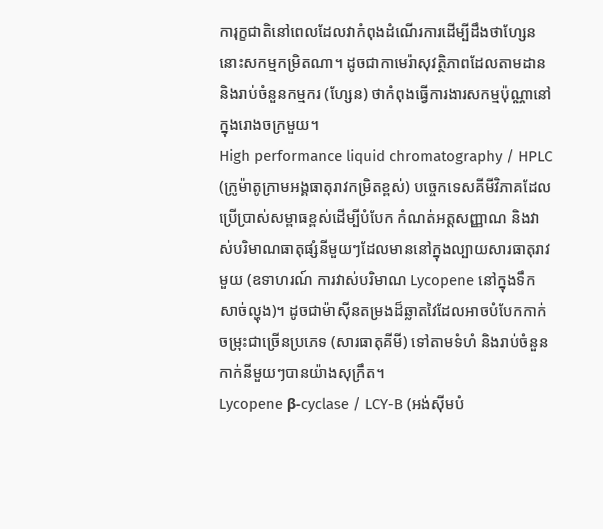ការុក្ខជាតិនៅពេលដែលវាកំពុងដំណើរការដើម្បីដឹងថាហ្សែននោះសកម្មកម្រិតណា។ ដូចជាកាមេរ៉ាសុវត្ថិភាពដែលតាមដាន និងរាប់ចំនួនកម្មករ (ហ្សែន) ថាកំពុងធ្វើការងារសកម្មប៉ុណ្ណានៅក្នុងរោងចក្រមួយ។
High performance liquid chromatography / HPLC (ក្រូម៉ាតូក្រាមអង្គធាតុរាវកម្រិតខ្ពស់) បច្ចេកទេសគីមីវិភាគដែលប្រើប្រាស់សម្ពាធខ្ពស់ដើម្បីបំបែក កំណត់អត្តសញ្ញាណ និងវាស់បរិមាណធាតុផ្សំនីមួយៗដែលមាននៅក្នុងល្បាយសារធាតុរាវមួយ (ឧទាហរណ៍ ការវាស់បរិមាណ Lycopene នៅក្នុងទឹកសាច់ល្ហុង)។ ដូចជាម៉ាស៊ីនតម្រងដ៏ឆ្លាតវៃដែលអាចបំបែកកាក់ចម្រុះជាច្រើនប្រភេទ (សារធាតុគីមី) ទៅតាមទំហំ និងរាប់ចំនួនកាក់នីមួយៗបានយ៉ាងសុក្រឹត។
Lycopene β-cyclase / LCY-B (អង់ស៊ីមបំ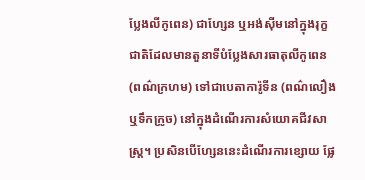ប្លែងលីកូពេន) ជាហ្សែន ឬអង់ស៊ីមនៅក្នុងរុក្ខជាតិដែលមានតួនាទីបំប្លែងសារធាតុលីកូពេន (ពណ៌ក្រហម) ទៅជាបេតាការ៉ូទីន (ពណ៌លឿង ឬទឹកក្រូច) នៅក្នុងដំណើរការសំយោគជីវសាស្ត្រ។ ប្រសិនបើហ្សែននេះដំណើរការខ្សោយ ផ្លែ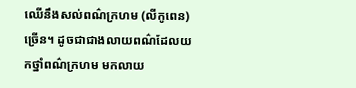ឈើនឹងសល់ពណ៌ក្រហម (លីកូពេន) ច្រើន។ ដូចជាជាងលាយពណ៌ដែលយកថ្នាំពណ៌ក្រហម មកលាយ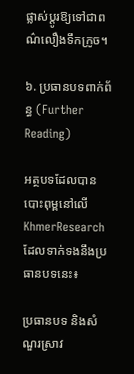ផ្លាស់ប្តូរឱ្យទៅជាពណ៌លឿងទឹកក្រូច។

៦. ប្រធានបទពាក់ព័ន្ធ (Further Reading)

អត្ថបទដែលបានបោះពុម្ពនៅលើ KhmerResearch ដែលទាក់ទងនឹងប្រធានបទនេះ៖

ប្រធានបទ និងសំណួរស្រាវ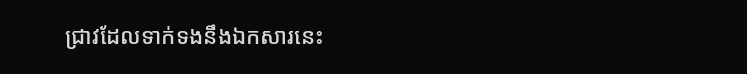ជ្រាវដែលទាក់ទងនឹងឯកសារនេះ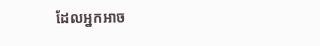ដែលអ្នកអាច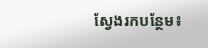ស្វែងរកបន្ថែម៖